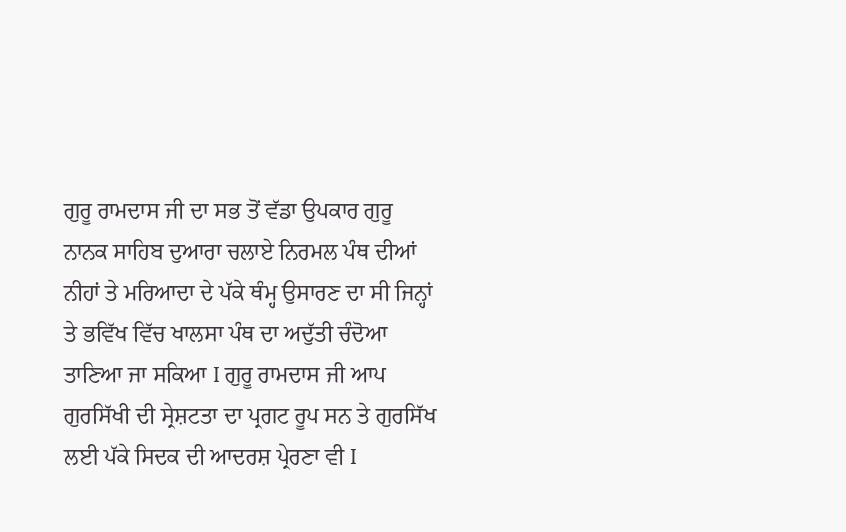ਗੁਰੂ ਰਾਮਦਾਸ ਜੀ ਦਾ ਸਭ ਤੋਂ ਵੱਡਾ ਉਪਕਾਰ ਗੁਰੂ ਨਾਨਕ ਸਾਹਿਬ ਦੁਆਰਾ ਚਲਾਏ ਨਿਰਮਲ ਪੰਥ ਦੀਆਂ ਨੀਹਾਂ ਤੇ ਮਰਿਆਦਾ ਦੇ ਪੱਕੇ ਥੰਮ੍ਹ ਉਸਾਰਣ ਦਾ ਸੀ ਜਿਨ੍ਹਾਂ ਤੇ ਭਵਿੱਖ ਵਿੱਚ ਖਾਲਸਾ ਪੰਥ ਦਾ ਅਦੁੱਤੀ ਚੰਦੋਆ ਤਾਣਿਆ ਜਾ ਸਕਿਆ I ਗੁਰੂ ਰਾਮਦਾਸ ਜੀ ਆਪ ਗੁਰਸਿੱਖੀ ਦੀ ਸ੍ਰੇਸ਼ਟਤਾ ਦਾ ਪ੍ਰਗਟ ਰੂਪ ਸਨ ਤੇ ਗੁਰਸਿੱਖ ਲਈ ਪੱਕੇ ਸਿਦਕ ਦੀ ਆਦਰਸ਼ ਪ੍ਰੇਰਣਾ ਵੀ I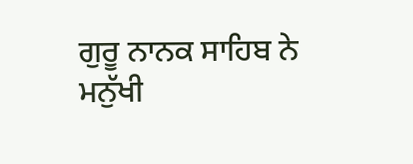ਗੁਰੂ ਨਾਨਕ ਸਾਹਿਬ ਨੇ ਮਨੁੱਖੀ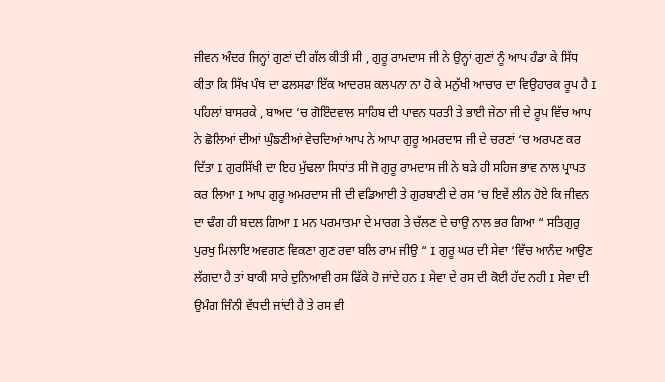ਜੀਵਨ ਅੰਦਰ ਜਿਨ੍ਹਾਂ ਗੁਣਾਂ ਦੀ ਗੱਲ ਕੀਤੀ ਸੀ , ਗੁਰੂ ਰਾਮਦਾਸ ਜੀ ਨੇ ਉਨ੍ਹਾਂ ਗੁਣਾਂ ਨੂੰ ਆਪ ਹੰਡਾ ਕੇ ਸਿੱਧ ਕੀਤਾ ਕਿ ਸਿੱਖ ਪੰਥ ਦਾ ਫਲਸਫਾ ਇੱਕ ਆਦਰਸ਼ ਕਲਪਨਾ ਨਾ ਹੋ ਕੇ ਮਨੁੱਖੀ ਆਚਾਰ ਦਾ ਵਿਉਹਾਰਕ ਰੂਪ ਹੈ I ਪਹਿਲਾਂ ਬਾਸਰਕੇ , ਬਾਅਦ ‘ਚ ਗੋਇੰਦਵਾਲ ਸਾਹਿਬ ਦੀ ਪਾਵਨ ਧਰਤੀ ਤੇ ਭਾਈ ਜੇਠਾ ਜੀ ਦੇ ਰੂਪ ਵਿੱਚ ਆਪ ਨੇ ਛੋਲਿਆਂ ਦੀਆਂ ਘੁੰਙਣੀਆਂ ਵੇਚਦਿਆਂ ਆਪ ਨੇ ਆਪਾ ਗੁਰੂ ਅਮਰਦਾਸ ਜੀ ਦੇ ਚਰਣਾਂ ‘ਚ ਅਰਪਣ ਕਰ ਦਿੱਤਾ I ਗੁਰਸਿੱਖੀ ਦਾ ਇਹ ਮੁੱਢਲਾ ਸਿਧਾਂਤ ਸੀ ਜੋ ਗੁਰੂ ਰਾਮਦਾਸ ਜੀ ਨੇ ਬੜੇ ਹੀ ਸਹਿਜ ਭਾਵ ਨਾਲ ਪ੍ਰਾਪਤ ਕਰ ਲਿਆ I ਆਪ ਗੁਰੂ ਅਮਰਦਾਸ ਜੀ ਦੀ ਵਡਿਆਈ ਤੇ ਗੁਰਬਾਣੀ ਦੇ ਰਸ ‘ਚ ਇਵੇਂ ਲੀਨ ਹੋਏ ਕਿ ਜੀਵਨ ਦਾ ਢੰਗ ਹੀ ਬਦਲ ਗਿਆ I ਮਨ ਪਰਮਾਤਮਾ ਦੇ ਮਾਰਗ ਤੇ ਚੱਲਣ ਦੇ ਚਾਉ ਨਾਲ ਭਰ ਗਿਆ “ ਸਤਿਗੁਰੁ ਪੁਰਖੁ ਮਿਲਾਇ ਅਵਗਣ ਵਿਕਣਾ ਗੁਣ ਰਵਾ ਬਲਿ ਰਾਮ ਜੀਉ “ I ਗੁਰੂ ਘਰ ਦੀ ਸੇਵਾ ‘ਵਿੱਚ ਆਨੰਦ ਆਉਣ ਲੱਗਦਾ ਹੈ ਤਾਂ ਬਾਕੀ ਸਾਰੇ ਦੁਨਿਆਵੀ ਰਸ ਫਿੱਕੇ ਹੋ ਜਾਂਦੇ ਹਨ I ਸੇਵਾ ਦੇ ਰਸ ਦੀ ਕੋਈ ਹੱਦ ਨਹੀ I ਸੇਵਾ ਦੀ ਉਮੰਗ ਜਿੰਨੀ ਵੱਧਦੀ ਜਾਂਦੀ ਹੈ ਤੇ ਰਸ ਵੀ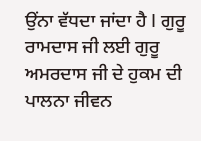ਉਂਨਾ ਵੱਧਦਾ ਜਾਂਦਾ ਹੈ I ਗੁਰੂ ਰਾਮਦਾਸ ਜੀ ਲਈ ਗੁਰੂ ਅਮਰਦਾਸ ਜੀ ਦੇ ਹੁਕਮ ਦੀ ਪਾਲਨਾ ਜੀਵਨ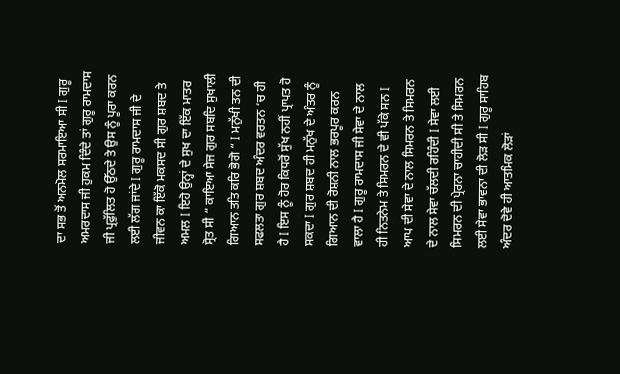ਦਾ ਸਭ ਤੋਂ ਅਨਮੋਲ ਸਰਮਾਇਆ ਸੀ I ਗੁਰੂ ਅਮਰਦਾਸ ਜੀ ਹੁਕਮ ਦਿੰਦੇ ਤਾਂ ਗੁਰੂ ਰਾਮਦਾਸ ਜੀ ਪ੍ਰਫੁੱਲਿਤ ਹੋ ਉੱਠਦੇ ਤੇ ਉਸ ਨੂੰ ਪੂਰਾ ਕਰਨ ਲਈ ਲੱਗ ਜਾਂਦੇ I ਗੁਰੂ ਰਾਮਦਾਸ ਜੀ ਦੇ ਜੀਵਨ ਕਾ ਇੱਕੋ ਮਕਸਦ ਸੀ ਗੁਰ ਸ਼ਬਦ ਤੇ ਅਮਲ I ਇਹੋ ਉਨ੍ਹਾਂ ਦੇ ਸੁਖ ਦਾ ਇੱਕ ਮਾਤਰ ਸ੍ਰੋਤ ਸੀ “ ਕਾਇਆ ਸੇਜ ਗੁਰ ਸਬਦਿ ਸੁਖਾਲੀ ਗਿਆਨ ਤਤਿ ਕਰਿ ਭੋਗੋ “ I ਮਨੁੱਖੀ ਤਨ ਦੀ ਸਫਲਤਾ ਗੁਰ ਸ਼ਬਦ ਅੰਦਰ ਵਰਤਨ ‘ਚ ਹੀ ਹੈ I ਇਸ ਨੂੰ ਹੋਰ ਕਿਧਰੋਂ ਸੁੱਖ ਨਹੀਂ ਪ੍ਰਾਪਤ ਹੋ ਸਕਦਾ I ਗੁਰ ਸ਼ਬਦ ਹੀ ਮਨੁੱਖ ਦੇ ਅੰਤਰ ਨੂੰ ਗਿਆਨ ਦੀ ਰੋਸ਼ਨੀ ਨਾਲ ਭਰਪੂਰ ਕਰਨ ਵਾਲਾ ਹੈ I ਗੁਰੂ ਰਾਮਦਾਸ ਜੀ ਸੇਵਾ ਦੇ ਨਾਲ ਹੀ ਨਿਤਨੇਮ ਤੇ ਸਿਮਰਨ ਦੇ ਵੀ ਪੱਕੇ ਸਨ I ਆਪ ਦੀ ਸੇਵਾ ਦੇ ਨਾਲ ਸਿਮਰਨ ਤੇ ਸਿਮਰਨ ਦੇ ਨਾਲ ਸੇਵਾ ਚੱਲਦੀ ਰਹਿੰਦੀ I ਸੇਵਾ ਲਈ ਸਿਮਰਨ ਦੀ ਪ੍ਰੇਰਨਾ ਚਾਹੀਦੀ ਸੀ ਤੇ ਸਿਮਰਨ ਲਈ ਸੇਵਾ ਭਾਵਨਾ ਦੀ ਲੋੜ ਸੀ I ਗੁਰੂ ਸਾਹਿਬ ਅੰਦਰ ਦੋਵੇ ਹੀ ਆਤਮਿਕ ਲੋੜਾਂ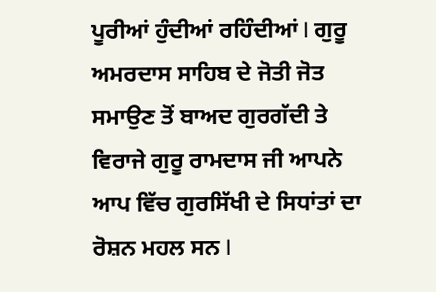ਪੂਰੀਆਂ ਹੁੰਦੀਆਂ ਰਹਿੰਦੀਆਂ I ਗੁਰੂ ਅਮਰਦਾਸ ਸਾਹਿਬ ਦੇ ਜੋਤੀ ਜੋਤ ਸਮਾਉਣ ਤੋਂ ਬਾਅਦ ਗੁਰਗੱਦੀ ਤੇ ਵਿਰਾਜੇ ਗੁਰੂ ਰਾਮਦਾਸ ਜੀ ਆਪਨੇ ਆਪ ਵਿੱਚ ਗੁਰਸਿੱਖੀ ਦੇ ਸਿਧਾਂਤਾਂ ਦਾ ਰੋਸ਼ਨ ਮਹਲ ਸਨ I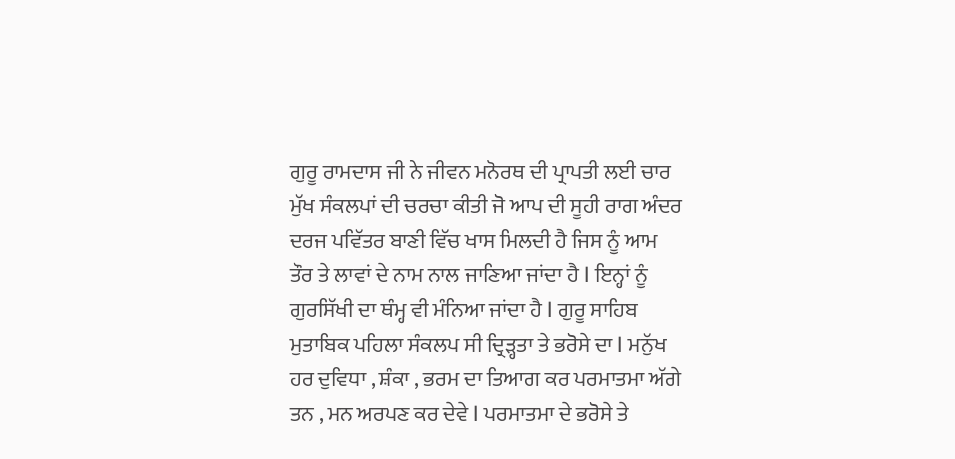ਗੁਰੂ ਰਾਮਦਾਸ ਜੀ ਨੇ ਜੀਵਨ ਮਨੋਰਥ ਦੀ ਪ੍ਰਾਪਤੀ ਲਈ ਚਾਰ ਮੁੱਖ ਸੰਕਲਪਾਂ ਦੀ ਚਰਚਾ ਕੀਤੀ ਜੋ ਆਪ ਦੀ ਸੂਹੀ ਰਾਗ ਅੰਦਰ ਦਰਜ ਪਵਿੱਤਰ ਬਾਣੀ ਵਿੱਚ ਖਾਸ ਮਿਲਦੀ ਹੈ ਜਿਸ ਨੂੰ ਆਮ ਤੌਰ ਤੇ ਲਾਵਾਂ ਦੇ ਨਾਮ ਨਾਲ ਜਾਣਿਆ ਜਾਂਦਾ ਹੈ I ਇਨ੍ਹਾਂ ਨੂੰ ਗੁਰਸਿੱਖੀ ਦਾ ਥੰਮ੍ਹ ਵੀ ਮੰਨਿਆ ਜਾਂਦਾ ਹੈ I ਗੁਰੂ ਸਾਹਿਬ ਮੁਤਾਬਿਕ ਪਹਿਲਾ ਸੰਕਲਪ ਸੀ ਦ੍ਰਿੜ੍ਹਤਾ ਤੇ ਭਰੋਸੇ ਦਾ I ਮਨੁੱਖ ਹਰ ਦੁਵਿਧਾ , ਸ਼ੰਕਾ , ਭਰਮ ਦਾ ਤਿਆਗ ਕਰ ਪਰਮਾਤਮਾ ਅੱਗੇ ਤਨ , ਮਨ ਅਰਪਣ ਕਰ ਦੇਵੇ I ਪਰਮਾਤਮਾ ਦੇ ਭਰੋਸੇ ਤੇ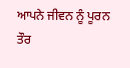ਆਪਨੇ ਜੀਵਨ ਨੂੰ ਪੂਰਨ ਤੌਰ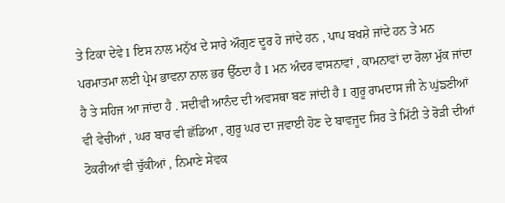ਤੇ ਟਿਕਾ ਦੇਵੇ I ਇਸ ਨਾਲ ਮਨੁੱਖ ਦੇ ਸਾਰੇ ਔਗੁਣ ਦੂਰ ਹੋ ਜਾਂਦੇ ਹਨ , ਪਾਪ ਬਖਸ਼ੇ ਜਾਂਦੇ ਹਨ ਤੇ ਮਨ ਪਰਮਾਤਮਾ ਲਈ ਪ੍ਰੇਮ ਭਾਵਨਾ ਨਾਲ ਭਰ ਉੱਠਦਾ ਹੈ I ਮਨ ਅੰਦਰ ਵਾਸਨਾਵਾਂ , ਕਾਮਨਾਵਾਂ ਦਾ ਰੋਲਾ ਮੁੱਕ ਜਾਂਦਾ ਹੈ ਤੇ ਸਹਿਜ ਆ ਜਾਂਦਾ ਹੈ . ਸਦੀਵੀ ਆਨੰਦ ਦੀ ਅਵਸਥਾ ਬਣ ਜਾਂਦੀ ਹੈ I ਗੁਰੂ ਰਾਮਦਾਸ ਜੀ ਨੇ ਘੁਂਙਣੀਆਂ ਵੀ ਵੇਚੀਆਂ , ਘਰ ਬਾਰ ਵੀ ਛੱਡਿਆ , ਗੁਰੂ ਘਰ ਦਾ ਜਵਾਈ ਹੋਣ ਦੇ ਬਾਵਜੂਦ ਸਿਰ ਤੇ ਮਿੱਟੀ ਤੇ ਰੋੜੀ ਦੀਆਂ ਟੋਕਰੀਆਂ ਵੀ ਚੁੱਕੀਆਂ , ਨਿਮਾਣੇ ਸੇਵਕ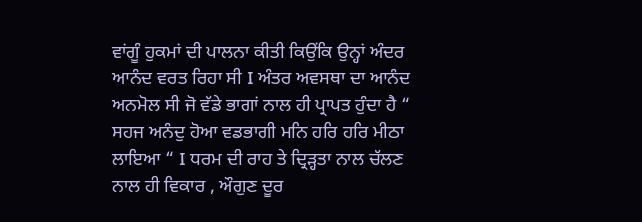ਵਾਂਗੂੰ ਹੁਕਮਾਂ ਦੀ ਪਾਲਨਾ ਕੀਤੀ ਕਿਉਂਕਿ ਉਨ੍ਹਾਂ ਅੰਦਰ ਆਨੰਦ ਵਰਤ ਰਿਹਾ ਸੀ I ਅੰਤਰ ਅਵਸਥਾ ਦਾ ਆਨੰਦ ਅਨਮੋਲ ਸੀ ਜੋ ਵੱਡੇ ਭਾਗਾਂ ਨਾਲ ਹੀ ਪ੍ਰਾਪਤ ਹੁੰਦਾ ਹੈ “ ਸਹਜ ਅਨੰਦੁ ਹੋਆ ਵਡਭਾਗੀ ਮਨਿ ਹਰਿ ਹਰਿ ਮੀਠਾ ਲਾਇਆ “ I ਧਰਮ ਦੀ ਰਾਹ ਤੇ ਦ੍ਰਿੜ੍ਹਤਾ ਨਾਲ ਚੱਲਣ ਨਾਲ ਹੀ ਵਿਕਾਰ , ਔਗੁਣ ਦੂਰ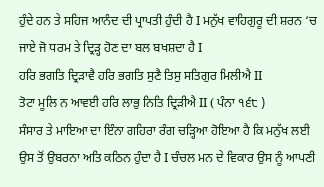ਹੁੰਦੇ ਹਨ ਤੇ ਸਹਿਜ ਆਨੰਦ ਦੀ ਪ੍ਰਾਪਤੀ ਹੁੰਦੀ ਹੈ I ਮਨੁੱਖ ਵਾਹਿਗੁਰੂ ਦੀ ਸ਼ਰਨ ‘ਚ ਜਾਏ ਜੋ ਧਰਮ ਤੇ ਦ੍ਰਿੜ੍ਹ ਹੋਣ ਦਾ ਬਲ ਬਖਸ਼ਦਾ ਹੈ I
ਹਰਿ ਭਗਤਿ ਦ੍ਰਿੜਾਵੈ ਹਰਿ ਭਗਤਿ ਸੁਣੈ ਤਿਸੁ ਸਤਿਗੁਰ ਮਿਲੀਐ II
ਤੋਟਾ ਮੂਲਿ ਨ ਆਵਈ ਹਰਿ ਲਾਭੁ ਨਿਤਿ ਦ੍ਰਿੜੀਐ II ( ਪੰਨਾ ੧੬੮ )
ਸੰਸਾਰ ਤੇ ਮਾਇਆ ਦਾ ਇੰਨਾ ਗਹਿਰਾ ਰੰਗ ਚੜ੍ਹਿਆ ਹੋਇਆ ਹੈ ਕਿ ਮਨੁੱਖ ਲਈ ਉਸ ਤੋਂ ਉਬਰਨਾ ਅਤਿ ਕਠਿਨ ਹੁੰਦਾ ਹੈ I ਚੰਚਲ ਮਨ ਦੇ ਵਿਕਾਰ ਉਸ ਨੂੰ ਆਪਣੀ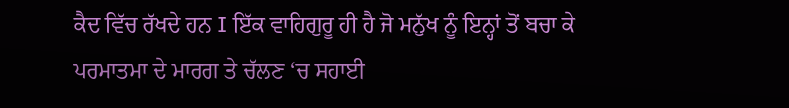ਕੈਦ ਵਿੱਚ ਰੱਖਦੇ ਹਨ I ਇੱਕ ਵਾਹਿਗੁਰੂ ਹੀ ਹੈ ਜੋ ਮਨੁੱਖ ਨੂੰ ਇਨ੍ਹਾਂ ਤੋਂ ਬਚਾ ਕੇ ਪਰਮਾਤਮਾ ਦੇ ਮਾਰਗ ਤੇ ਚੱਲਣ ‘ਚ ਸਹਾਈ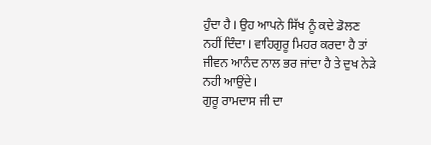ਹੁੰਦਾ ਹੈ I ਉਹ ਆਪਨੇ ਸਿੱਖ ਨੂੰ ਕਦੇ ਡੋਲਣ ਨਹੀਂ ਦਿੰਦਾ I ਵਾਹਿਗੁਰੂ ਮਿਹਰ ਕਰਦਾ ਹੈ ਤਾਂ ਜੀਵਨ ਆਨੰਦ ਨਾਲ ਭਰ ਜਾਂਦਾ ਹੈ ਤੇ ਦੁਖ ਨੇੜੇ ਨਹੀ ਆਉਂਦੇ I
ਗੁਰੂ ਰਾਮਦਾਸ ਜੀ ਦਾ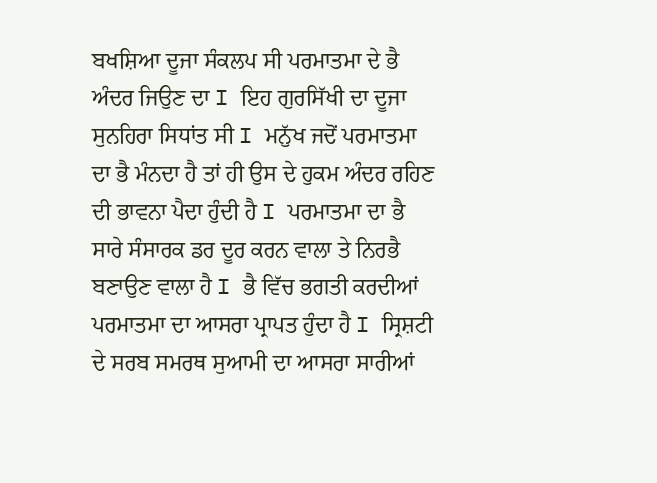ਬਖਸ਼ਿਆ ਦੂਜਾ ਸੰਕਲਪ ਸੀ ਪਰਮਾਤਮਾ ਦੇ ਭੈ ਅੰਦਰ ਜਿਉਣ ਦਾ I ਇਹ ਗੁਰਸਿੱਖੀ ਦਾ ਦੂਜਾ ਸੁਨਹਿਰਾ ਸਿਧਾਂਤ ਸੀ I ਮਨੁੱਖ ਜਦੋਂ ਪਰਮਾਤਮਾ ਦਾ ਭੈ ਮੰਨਦਾ ਹੈ ਤਾਂ ਹੀ ਉਸ ਦੇ ਹੁਕਮ ਅੰਦਰ ਰਹਿਣ ਦੀ ਭਾਵਨਾ ਪੈਦਾ ਹੁੰਦੀ ਹੈ I ਪਰਮਾਤਮਾ ਦਾ ਭੈ ਸਾਰੇ ਸੰਸਾਰਕ ਡਰ ਦੂਰ ਕਰਨ ਵਾਲਾ ਤੇ ਨਿਰਭੈ ਬਣਾਉਣ ਵਾਲਾ ਹੈ I ਭੈ ਵਿੱਚ ਭਗਤੀ ਕਰਦੀਆਂ ਪਰਮਾਤਮਾ ਦਾ ਆਸਰਾ ਪ੍ਰਾਪਤ ਹੁੰਦਾ ਹੈ I ਸ੍ਰਿਸ਼ਟੀ ਦੇ ਸਰਬ ਸਮਰਥ ਸੁਆਮੀ ਦਾ ਆਸਰਾ ਸਾਰੀਆਂ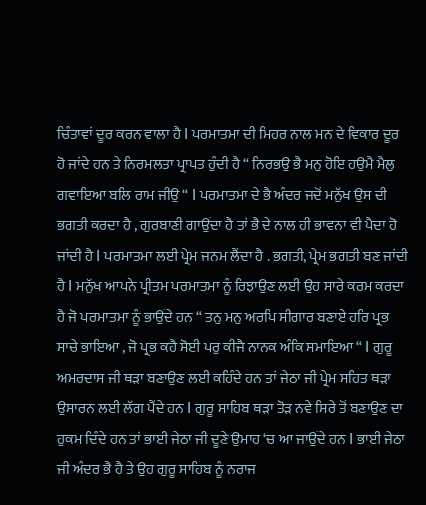ਚਿੰਤਾਵਾਂ ਦੂਰ ਕਰਨ ਵਾਲਾ ਹੈ I ਪਰਮਾਤਮਾ ਦੀ ਮਿਹਰ ਨਾਲ ਮਨ ਦੇ ਵਿਕਾਰ ਦੂਰ ਹੋ ਜਾਂਦੇ ਹਨ ਤੇ ਨਿਰਮਲਤਾ ਪ੍ਰਾਪਤ ਹੁੰਦੀ ਹੈ “ ਨਿਰਭਉ ਭੈ ਮਨੁ ਹੋਇ ਹਉਮੈ ਮੈਲੁ ਗਵਾਇਆ ਬਲਿ ਰਾਮ ਜੀਉ “ I ਪਰਮਾਤਮਾ ਦੇ ਭੈ ਅੰਦਰ ਜਦੋਂ ਮਨੁੱਖ ਉਸ ਦੀ ਭਗਤੀ ਕਰਦਾ ਹੈ , ਗੁਰਬਾਣੀ ਗਾਉਂਦਾ ਹੈ ਤਾਂ ਭੈ ਦੇ ਨਾਲ ਹੀ ਭਾਵਨਾ ਵੀ ਪੈਦਾ ਹੋ ਜਾਂਦੀ ਹੈ I ਪਰਮਾਤਮਾ ਲਈ ਪ੍ਰੇਮ ਜਨਮ ਲੈਂਦਾ ਹੈ . ਭਗਤੀ, ਪ੍ਰੇਮ ਭਗਤੀ ਬਣ ਜਾਂਦੀ ਹੈ I ਮਨੁੱਖ ਆਪਨੇ ਪ੍ਰੀਤਮ ਪਰਮਾਤਮਾ ਨੂੰ ਰਿਝਾਉਣ ਲਈ ਉਹ ਸਾਰੇ ਕਰਮ ਕਰਦਾ ਹੈ ਜੋ ਪਰਮਾਤਮਾ ਨੂੰ ਭਾਉਂਦੇ ਹਨ “ ਤਨੁ ਮਨੁ ਅਰਪਿ ਸੀਗਾਰ ਬਣਾਏ ਹਰਿ ਪ੍ਰਭ ਸਾਚੇ ਭਾਇਆ , ਜੋ ਪ੍ਰਭ ਕਹੈ ਸੋਈ ਪਰੁ ਕੀਜੈ ਨਾਨਕ ਅੰਕਿ ਸਮਾਇਆ “ I ਗੁਰੂ ਅਮਰਦਾਸ ਜੀ ਥੜਾ ਬਣਾਉਣ ਲਈ ਕਹਿੰਦੇ ਹਨ ਤਾਂ ਜੇਠਾ ਜੀ ਪ੍ਰੇਮ ਸਹਿਤ ਥੜਾ ਉਸਾਰਨ ਲਈ ਲੱਗ ਪੈਂਦੇ ਹਨ I ਗੁਰੂ ਸਾਹਿਬ ਥੜਾ ਤੋੜ ਨਵੇ ਸਿਰੇ ਤੋਂ ਬਣਾਉਣ ਦਾ ਹੁਕਮ ਦਿੰਦੇ ਹਨ ਤਾਂ ਭਾਈ ਜੇਠਾ ਜੀ ਦੂਣੇ ਉਮਾਹ ‘ਚ ਆ ਜਾਉਂਦੇ ਹਨ I ਭਾਈ ਜੇਠਾ ਜੀ ਅੰਦਰ ਭੈ ਹੈ ਤੇ ਉਹ ਗੁਰੂ ਸਾਹਿਬ ਨੂੰ ਨਰਾਜ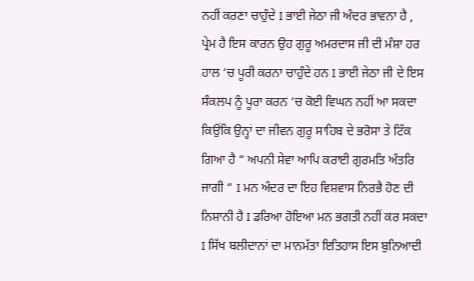ਨਹੀਂ ਕਰਣਾ ਚਾਹੁੰਦੇ I ਭਾਈ ਜੇਠਾ ਜੀ ਅੰਦਰ ਭਾਵਨਾ ਹੈ , ਪ੍ਰੇਮ ਹੈ ਇਸ ਕਾਰਨ ਉਹ ਗੁਰੂ ਅਮਰਦਾਸ ਜੀ ਦੀ ਮੰਸ਼ਾ ਹਰ ਹਾਲ ‘ਚ ਪੂਰੀ ਕਰਨਾ ਚਾਹੁੰਦੇ ਹਨ I ਭਾਈ ਜੇਠਾ ਜੀ ਦੇ ਇਸ ਸੰਕਲਪ ਨੂੰ ਪੂਰਾ ਕਰਨ ‘ਚ ਕੋਈ ਵਿਘਨ ਨਹੀਂ ਆ ਸਕਦਾ ਕਿਉਂਕਿ ਉਨ੍ਹਾਂ ਦਾ ਜੀਵਨ ਗੁਰੂ ਸਾਹਿਬ ਦੇ ਭਰੋਸਾ ਤੇ ਟਿੱਕ ਗਿਆ ਹੈ “ ਅਪਨੀ ਸੇਵਾ ਆਪਿ ਕਰਾਈ ਗੁਰਮਤਿ ਅੰਤਰਿ ਜਾਗੀ “ I ਮਨ ਅੰਦਰ ਦਾ ਇਹ ਵਿਸ਼ਵਾਸ ਨਿਰਭੈ ਹੋਣ ਦੀ ਨਿਸ਼ਾਨੀ ਹੈ I ਡਰਿਆ ਹੋਇਆ ਮਨ ਭਗਤੀ ਨਹੀਂ ਕਰ ਸਕਦਾ I ਸਿੱਖ ਬਲੀਦਾਨਾਂ ਦਾ ਮਾਨਮੱਤਾ ਇਤਿਹਾਸ ਇਸ ਬੁਨਿਆਦੀ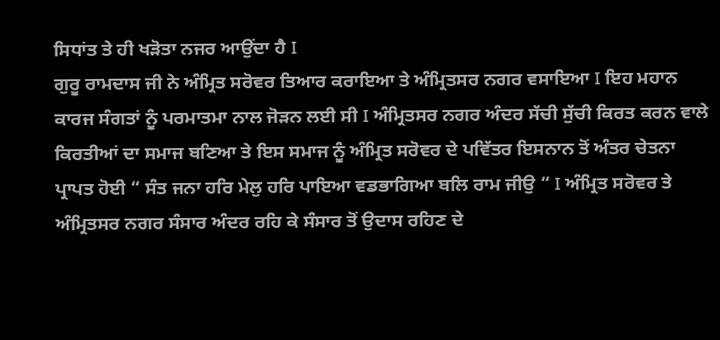ਸਿਧਾਂਤ ਤੇ ਹੀ ਖੜੋਤਾ ਨਜਰ ਆਉਂਦਾ ਹੈ I
ਗੁਰੂ ਰਾਮਦਾਸ ਜੀ ਨੇ ਅੰਮ੍ਰਿਤ ਸਰੋਵਰ ਤਿਆਰ ਕਰਾਇਆ ਤੇ ਅੰਮ੍ਰਿਤਸਰ ਨਗਰ ਵਸਾਇਆ I ਇਹ ਮਹਾਨ ਕਾਰਜ ਸੰਗਤਾਂ ਨੂੰ ਪਰਮਾਤਮਾ ਨਾਲ ਜੋੜਨ ਲਈ ਸੀ I ਅੰਮ੍ਰਿਤਸਰ ਨਗਰ ਅੰਦਰ ਸੱਚੀ ਸੁੱਚੀ ਕਿਰਤ ਕਰਨ ਵਾਲੇ ਕਿਰਤੀਆਂ ਦਾ ਸਮਾਜ ਬਣਿਆ ਤੇ ਇਸ ਸਮਾਜ ਨੂੰ ਅੰਮ੍ਰਿਤ ਸਰੋਵਰ ਦੇ ਪਵਿੱਤਰ ਇਸਨਾਨ ਤੋਂ ਅੰਤਰ ਚੇਤਨਾ ਪ੍ਰਾਪਤ ਹੋਈ “ ਸੰਤ ਜਨਾ ਹਰਿ ਮੇਲੁ ਹਰਿ ਪਾਇਆ ਵਡਭਾਗਿਆ ਬਲਿ ਰਾਮ ਜੀਉ “ I ਅੰਮ੍ਰਿਤ ਸਰੋਵਰ ਤੇ ਅੰਮ੍ਰਿਤਸਰ ਨਗਰ ਸੰਸਾਰ ਅੰਦਰ ਰਹਿ ਕੇ ਸੰਸਾਰ ਤੋਂ ਉਦਾਸ ਰਹਿਣ ਦੇ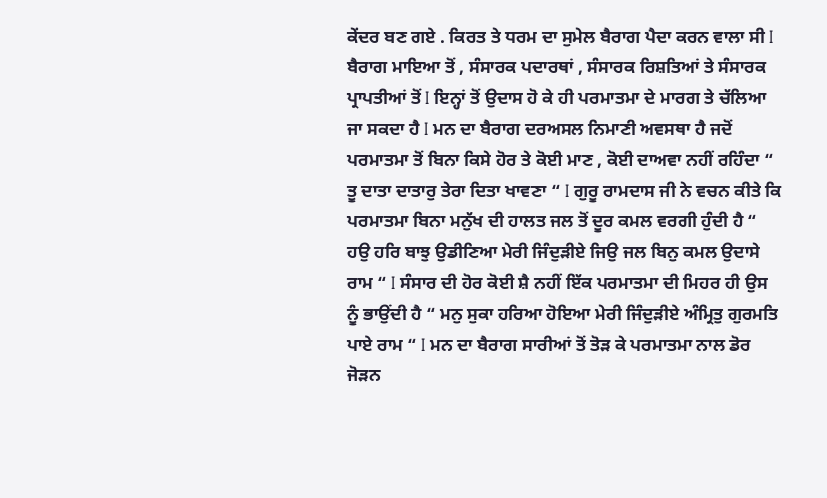ਕੇਂਦਰ ਬਣ ਗਏ . ਕਿਰਤ ਤੇ ਧਰਮ ਦਾ ਸੁਮੇਲ ਬੈਰਾਗ ਪੈਦਾ ਕਰਨ ਵਾਲਾ ਸੀ I ਬੈਰਾਗ ਮਾਇਆ ਤੋਂ , ਸੰਸਾਰਕ ਪਦਾਰਥਾਂ , ਸੰਸਾਰਕ ਰਿਸ਼ਤਿਆਂ ਤੇ ਸੰਸਾਰਕ ਪ੍ਰਾਪਤੀਆਂ ਤੋਂ I ਇਨ੍ਹਾਂ ਤੋਂ ਉਦਾਸ ਹੋ ਕੇ ਹੀ ਪਰਮਾਤਮਾ ਦੇ ਮਾਰਗ ਤੇ ਚੱਲਿਆ ਜਾ ਸਕਦਾ ਹੈ I ਮਨ ਦਾ ਬੈਰਾਗ ਦਰਅਸਲ ਨਿਮਾਣੀ ਅਵਸਥਾ ਹੈ ਜਦੋਂ ਪਰਮਾਤਮਾ ਤੋਂ ਬਿਨਾ ਕਿਸੇ ਹੋਰ ਤੇ ਕੋਈ ਮਾਣ , ਕੋਈ ਦਾਅਵਾ ਨਹੀਂ ਰਹਿੰਦਾ “ ਤੂ ਦਾਤਾ ਦਾਤਾਰੁ ਤੇਰਾ ਦਿਤਾ ਖਾਵਣਾ “ I ਗੁਰੂ ਰਾਮਦਾਸ ਜੀ ਨੇ ਵਚਨ ਕੀਤੇ ਕਿ ਪਰਮਾਤਮਾ ਬਿਨਾ ਮਨੁੱਖ ਦੀ ਹਾਲਤ ਜਲ ਤੋਂ ਦੂਰ ਕਮਲ ਵਰਗੀ ਹੁੰਦੀ ਹੈ “ ਹਉ ਹਰਿ ਬਾਝੁ ਉਡੀਣਿਆ ਮੇਰੀ ਜਿੰਦੁੜੀਏ ਜਿਉ ਜਲ ਬਿਨੁ ਕਮਲ ਉਦਾਸੇ ਰਾਮ “ I ਸੰਸਾਰ ਦੀ ਹੋਰ ਕੋਈ ਸ਼ੈ ਨਹੀਂ ਇੱਕ ਪਰਮਾਤਮਾ ਦੀ ਮਿਹਰ ਹੀ ਉਸ ਨੂੰ ਭਾਉਂਦੀ ਹੈ “ ਮਨੁ ਸੁਕਾ ਹਰਿਆ ਹੋਇਆ ਮੇਰੀ ਜਿੰਦੁੜੀਏ ਅੰਮ੍ਰਿਤੁ ਗੁਰਮਤਿ ਪਾਏ ਰਾਮ “ I ਮਨ ਦਾ ਬੈਰਾਗ ਸਾਰੀਆਂ ਤੋਂ ਤੋੜ ਕੇ ਪਰਮਾਤਮਾ ਨਾਲ ਡੋਰ ਜੋੜਨ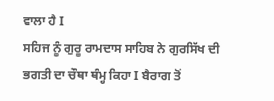ਵਾਲਾ ਹੈ I
ਸਹਿਜ ਨੂੰ ਗੁਰੂ ਰਾਮਦਾਸ ਸਾਹਿਬ ਨੇ ਗੁਰਸਿੱਖ ਦੀ ਭਗਤੀ ਦਾ ਚੌਥਾ ਥੰਮ੍ਹ ਕਿਹਾ I ਬੈਰਾਗ ਤੋਂ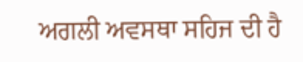ਅਗਲੀ ਅਵਸਥਾ ਸਹਿਜ ਦੀ ਹੈ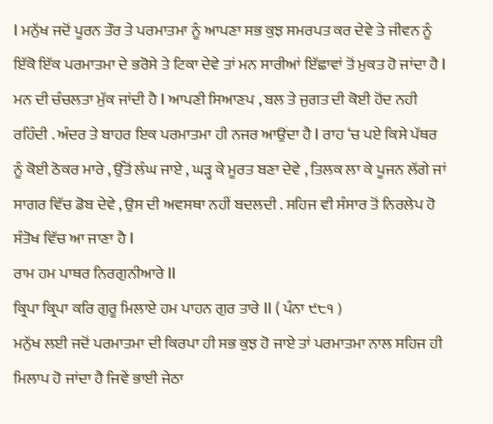I ਮਨੁੱਖ ਜਦੋਂ ਪੂਰਨ ਤੌਰ ਤੇ ਪਰਮਾਤਮਾ ਨੂੰ ਆਪਣਾ ਸਭ ਕੁਝ ਸਮਰਪਤ ਕਰ ਦੇਵੇ ਤੇ ਜੀਵਨ ਨੂੰ ਇੱਕੋ ਇੱਕ ਪਰਮਾਤਮਾ ਦੇ ਭਰੋਸੇ ਤੇ ਟਿਕਾ ਦੇਵੇ ਤਾਂ ਮਨ ਸਾਰੀਆਂ ਇੱਛਾਵਾਂ ਤੋਂ ਮੁਕਤ ਹੋ ਜਾਂਦਾ ਹੈ I ਮਨ ਦੀ ਚੰਚਲਤਾ ਮੁੱਕ ਜਾਂਦੀ ਹੈ I ਆਪਣੀ ਸਿਆਣਪ , ਬਲ ਤੇ ਜੁਗਤ ਦੀ ਕੋਈ ਹੋਂਦ ਨਹੀ ਰਹਿੰਦੀ . ਅੰਦਰ ਤੇ ਬਾਹਰ ਇਕ ਪਰਮਾਤਮਾ ਹੀ ਨਜਰ ਆਉਂਦਾ ਹੈ I ਰਾਹ ‘ਚ ਪਏ ਕਿਸੇ ਪੱਥਰ ਨੂੰ ਕੋਈ ਠੋਕਰ ਮਾਰੇ , ਉੱਤੋਂ ਲੰਘ ਜਾਏ , ਘੜ੍ਹ ਕੇ ਮੂਰਤ ਬਣਾ ਦੇਵੇ , ਤਿਲਕ ਲਾ ਕੇ ਪੂਜਨ ਲੱਗੇ ਜਾਂ ਸਾਗਰ ਵਿੱਚ ਡੋਬ ਦੇਵੇ , ਉਸ ਦੀ ਅਵਸਥਾ ਨਹੀਂ ਬਦਲਦੀ . ਸਹਿਜ ਵੀ ਸੰਸਾਰ ਤੋਂ ਨਿਰਲੇਪ ਹੋ ਸੰਤੋਖ ਵਿੱਚ ਆ ਜਾਣਾ ਹੈ I
ਰਾਮ ਹਮ ਪਾਥਰ ਨਿਰਗੁਨੀਆਰੇ II
ਕ੍ਰਿਪਾ ਕ੍ਰਿਪਾ ਕਰਿ ਗੁਰੂ ਮਿਲਾਏ ਹਮ ਪਾਹਨ ਗੁਰ ਤਾਰੇ II ( ਪੰਨਾ ੯੮੧ )
ਮਨੁੱਖ ਲਈ ਜਦੋਂ ਪਰਮਾਤਮਾ ਦੀ ਕਿਰਪਾ ਹੀ ਸਭ ਕੁਝ ਹੋ ਜਾਏ ਤਾਂ ਪਰਮਾਤਮਾ ਨਾਲ ਸਹਿਜ ਹੀ ਮਿਲਾਪ ਹੋ ਜਾਂਦਾ ਹੈ ਜਿਵੇਂ ਭਾਈ ਜੇਠਾ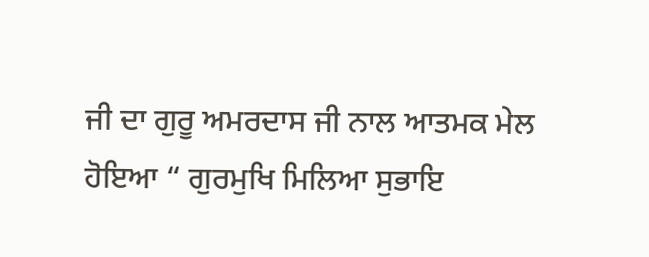ਜੀ ਦਾ ਗੁਰੂ ਅਮਰਦਾਸ ਜੀ ਨਾਲ ਆਤਮਕ ਮੇਲ ਹੋਇਆ “ ਗੁਰਮੁਖਿ ਮਿਲਿਆ ਸੁਭਾਇ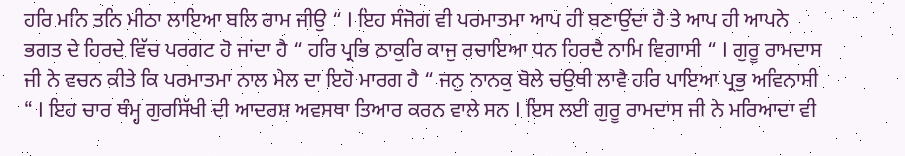ਹਰਿ ਮਨਿ ਤਨਿ ਮੀਠਾ ਲਾਇਆ ਬਲਿ ਰਾਮ ਜੀਉ “ I ਇਹ ਸੰਜੋਗ ਵੀ ਪਰਮਾਤਮਾ ਆਪ ਹੀ ਬਣਾਉਂਦਾ ਹੈ ਤੇ ਆਪ ਹੀ ਆਪਨੇ ਭਗਤ ਦੇ ਹਿਰਦੇ ਵਿੱਚ ਪਰਗਟ ਹੋ ਜਾਂਦਾ ਹੈ “ ਹਰਿ ਪ੍ਰਭਿ ਠਾਕੁਰਿ ਕਾਜੁ ਰਚਾਇਆ ਧਨ ਹਿਰਦੈ ਨਾਮਿ ਵਿਗਾਸੀ “ I ਗੁਰੂ ਰਾਮਦਾਸ ਜੀ ਨੇ ਵਚਨ ਕੀਤੇ ਕਿ ਪਰਮਾਤਮਾ ਨਾਲ ਮੇਲ ਦਾ ਇਹੋ ਮਾਰਗ ਹੈ “ ਜਨੁ ਨਾਨਕੁ ਬੋਲੇ ਚਉਥੀ ਲਾਵੈ ਹਰਿ ਪਾਇਆ ਪ੍ਰਭੁ ਅਵਿਨਾਸੀ “ I ਇਹ ਚਾਰ ਥੰਮ੍ਹ ਗੁਰਸਿੱਖੀ ਦੀ ਆਦਰਸ਼ ਅਵਸਥਾ ਤਿਆਰ ਕਰਨ ਵਾਲੇ ਸਨ I ਇਸ ਲਈ ਗੁਰੂ ਰਾਮਦਾਸ ਜੀ ਨੇ ਮਰਿਆਦਾ ਵੀ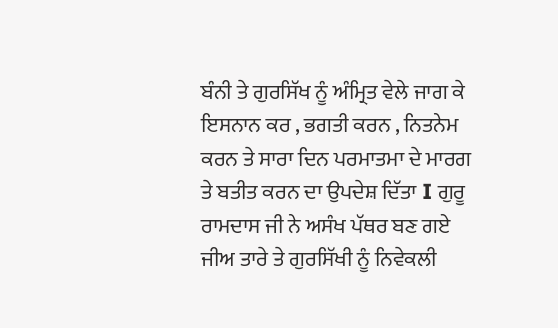ਬੰਨੀ ਤੇ ਗੁਰਸਿੱਖ ਨੂੰ ਅੰਮ੍ਰਿਤ ਵੇਲੇ ਜਾਗ ਕੇ ਇਸਨਾਨ ਕਰ , ਭਗਤੀ ਕਰਨ , ਨਿਤਨੇਮ ਕਰਨ ਤੇ ਸਾਰਾ ਦਿਨ ਪਰਮਾਤਮਾ ਦੇ ਮਾਰਗ ਤੇ ਬਤੀਤ ਕਰਨ ਦਾ ਉਪਦੇਸ਼ ਦਿੱਤਾ I ਗੁਰੂ ਰਾਮਦਾਸ ਜੀ ਨੇ ਅਸੰਖ ਪੱਥਰ ਬਣ ਗਏ ਜੀਅ ਤਾਰੇ ਤੇ ਗੁਰਸਿੱਖੀ ਨੂੰ ਨਿਵੇਕਲੀ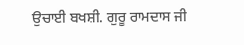ਉਚਾਈ ਬਖਸ਼ੀ. ਗੁਰੂ ਰਾਮਦਾਸ ਜੀ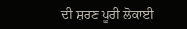ਦੀ ਸ਼ਰਣ ਪੂਰੀ ਲੋਕਾਈ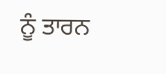ਨੂੰ ਤਾਰਨ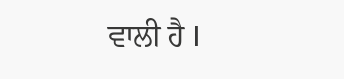ਵਾਲੀ ਹੈ I